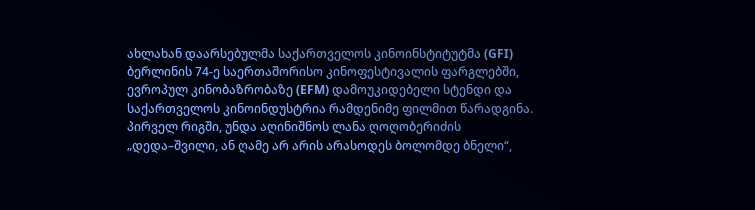ახლახან დაარსებულმა საქართველოს კინოინსტიტუტმა (GFI) ბერლინის 74-ე საერთაშორისო კინოფესტივალის ფარგლებში, ევროპულ კინობაზრობაზე (EFM) დამოუკიდებელი სტენდი და საქართველოს კინოინდუსტრია რამდენიმე ფილმით წარადგინა.
პირველ რიგში, უნდა აღინიშნოს ლანა ღოღობერიძის „დედა–შვილი, ან ღამე არ არის არასოდეს ბოლომდე ბნელი“,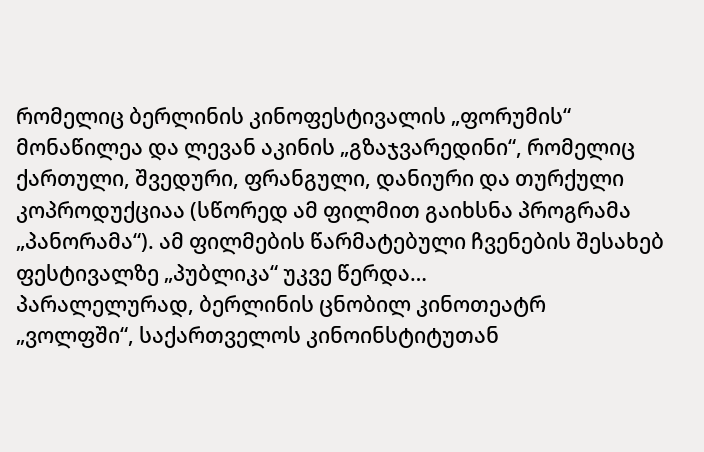რომელიც ბერლინის კინოფესტივალის „ფორუმის“ მონაწილეა და ლევან აკინის „გზაჯვარედინი“, რომელიც ქართული, შვედური, ფრანგული, დანიური და თურქული კოპროდუქციაა (სწორედ ამ ფილმით გაიხსნა პროგრამა „პანორამა“). ამ ფილმების წარმატებული ჩვენების შესახებ ფესტივალზე „პუბლიკა“ უკვე წერდა…
პარალელურად, ბერლინის ცნობილ კინოთეატრ „ვოლფში“, საქართველოს კინოინსტიტუთან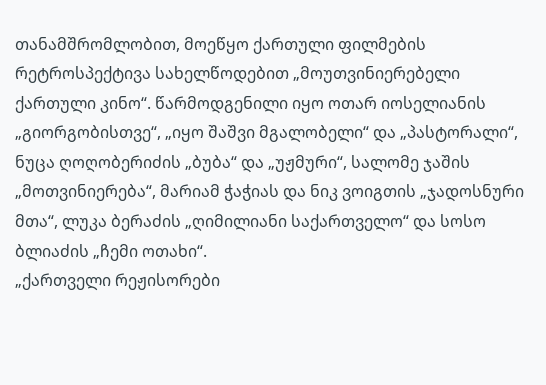თანამშრომლობით, მოეწყო ქართული ფილმების რეტროსპექტივა სახელწოდებით „მოუთვინიერებელი ქართული კინო“. წარმოდგენილი იყო ოთარ იოსელიანის „გიორგობისთვე“, „იყო შაშვი მგალობელი“ და „პასტორალი“, ნუცა ღოღობერიძის „ბუბა“ და „უჟმური“, სალომე ჯაშის „მოთვინიერება“, მარიამ ჭაჭიას და ნიკ ვოიგთის „ჯადოსნური მთა“, ლუკა ბერაძის „ღიმილიანი საქართველო“ და სოსო ბლიაძის „ჩემი ოთახი“.
„ქართველი რეჟისორები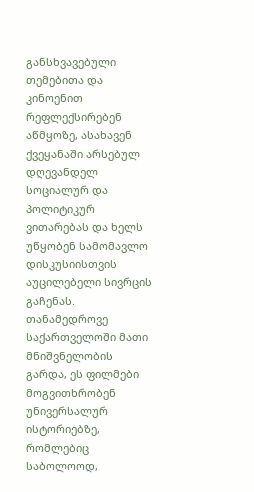განსხვავებული თემებითა და კინოენით რეფლექსირებენ აწმყოზე, ასახავენ ქვეყანაში არსებულ დღევანდელ სოციალურ და პოლიტიკურ ვითარებას და ხელს უწყობენ სამომავლო დისკუსიისთვის აუცილებელი სივრცის გაჩენას. თანამედროვე საქართველოში მათი მნიშვნელობის გარდა, ეს ფილმები მოგვითხრობენ უნივერსალურ ისტორიებზე, რომლებიც საბოლოოდ,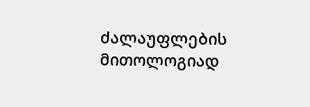ძალაუფლების მითოლოგიად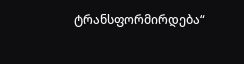ტრანსფორმირდება“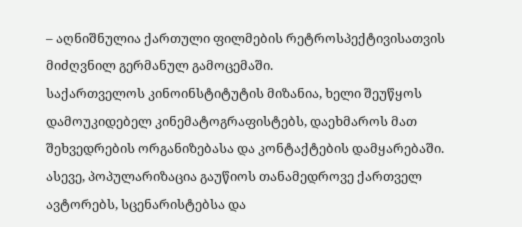– აღნიშნულია ქართული ფილმების რეტროსპექტივისათვის მიძღვნილ გერმანულ გამოცემაში.
საქართველოს კინოინსტიტუტის მიზანია, ხელი შეუწყოს დამოუკიდებელ კინემატოგრაფისტებს, დაეხმაროს მათ შეხვედრების ორგანიზებასა და კონტაქტების დამყარებაში. ასევე, პოპულარიზაცია გაუწიოს თანამედროვე ქართველ ავტორებს, სცენარისტებსა და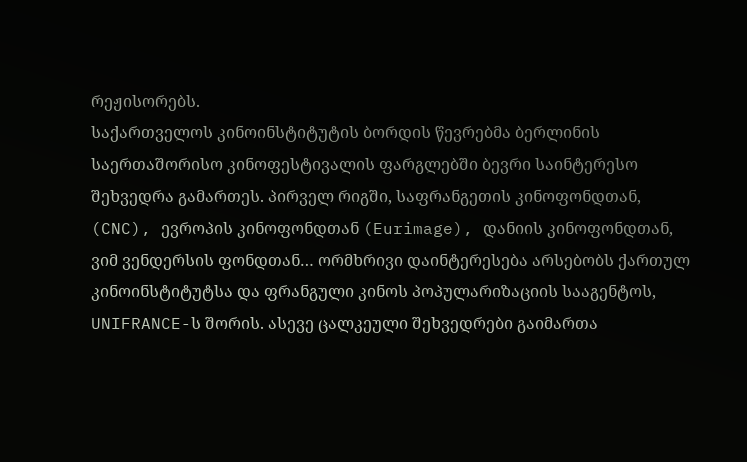რეჟისორებს.
საქართველოს კინოინსტიტუტის ბორდის წევრებმა ბერლინის საერთაშორისო კინოფესტივალის ფარგლებში ბევრი საინტერესო შეხვედრა გამართეს. პირველ რიგში, საფრანგეთის კინოფონდთან, (CNC), ევროპის კინოფონდთან (Eurimage), დანიის კინოფონდთან, ვიმ ვენდერსის ფონდთან… ორმხრივი დაინტერესება არსებობს ქართულ კინოინსტიტუტსა და ფრანგული კინოს პოპულარიზაციის სააგენტოს, UNIFRANCE-ს შორის. ასევე ცალკეული შეხვედრები გაიმართა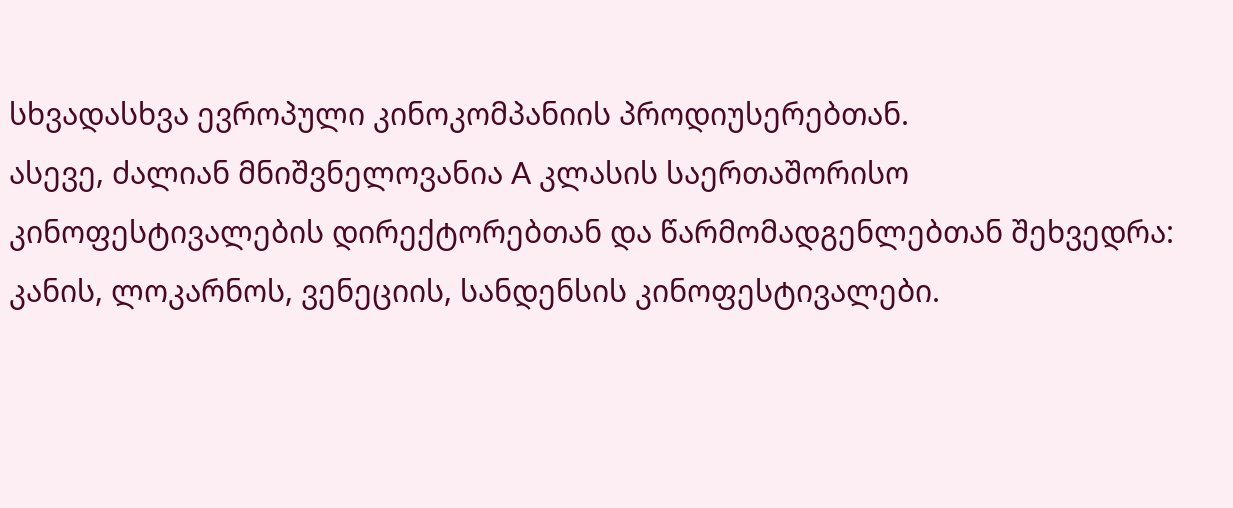სხვადასხვა ევროპული კინოკომპანიის პროდიუსერებთან.
ასევე, ძალიან მნიშვნელოვანია A კლასის საერთაშორისო კინოფესტივალების დირექტორებთან და წარმომადგენლებთან შეხვედრა: კანის, ლოკარნოს, ვენეციის, სანდენსის კინოფესტივალები.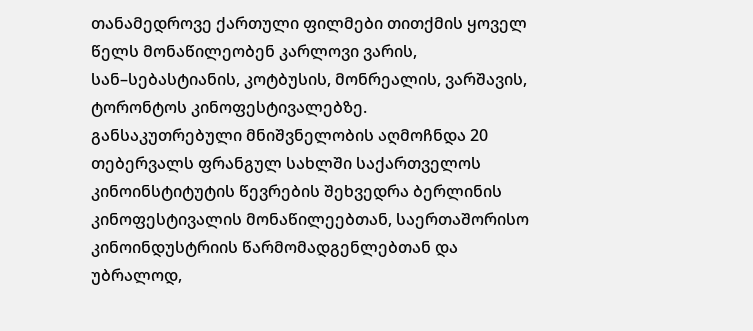თანამედროვე ქართული ფილმები თითქმის ყოველ წელს მონაწილეობენ კარლოვი ვარის, სან–სებასტიანის, კოტბუსის, მონრეალის, ვარშავის, ტორონტოს კინოფესტივალებზე.
განსაკუთრებული მნიშვნელობის აღმოჩნდა 20 თებერვალს ფრანგულ სახლში საქართველოს კინოინსტიტუტის წევრების შეხვედრა ბერლინის კინოფესტივალის მონაწილეებთან, საერთაშორისო კინოინდუსტრიის წარმომადგენლებთან და უბრალოდ,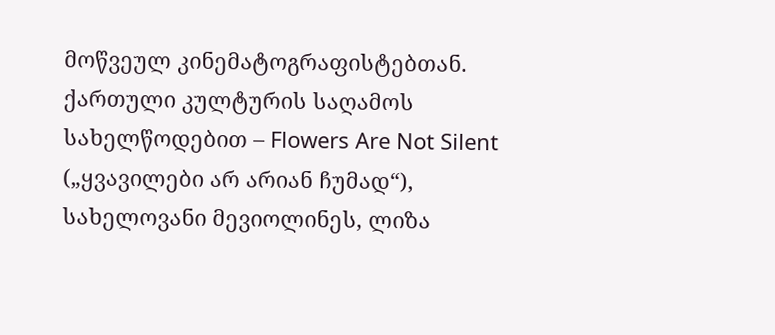მოწვეულ კინემატოგრაფისტებთან. ქართული კულტურის საღამოს სახელწოდებით – Flowers Are Not Silent („ყვავილები არ არიან ჩუმად“), სახელოვანი მევიოლინეს, ლიზა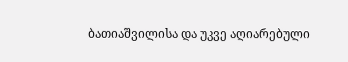ბათიაშვილისა და უკვე აღიარებული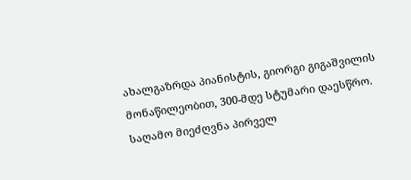ახალგაზრდა პიანისტის, გიორგი გიგაშვილის მონაწილეობით, 300-მდე სტუმარი დაესწრო. საღამო მიეძღვნა პირველ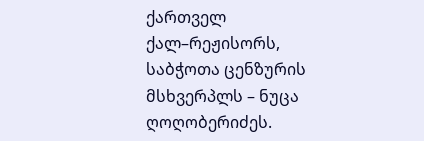ქართველ ქალ–რეჟისორს, საბჭოთა ცენზურის მსხვერპლს – ნუცა ღოღობერიძეს.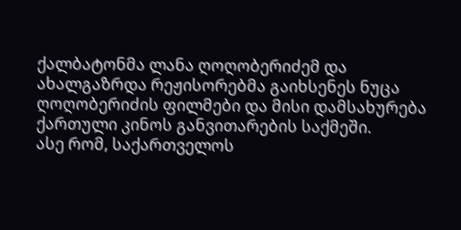ქალბატონმა ლანა ღოღობერიძემ და ახალგაზრდა რეჟისორებმა გაიხსენეს ნუცა ღოღობერიძის ფილმები და მისი დამსახურება ქართული კინოს განვითარების საქმეში.
ასე რომ, საქართველოს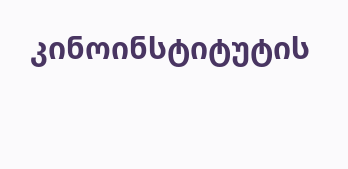კინოინსტიტუტის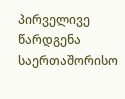პირველივე წარდგენა საერთაშორისო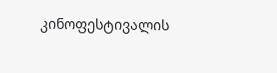კინოფესტივალის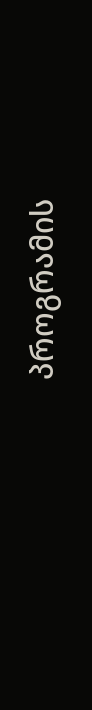პროგრამის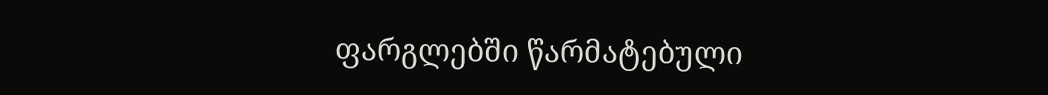ფარგლებში წარმატებული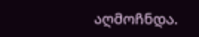აღმოჩნდა.